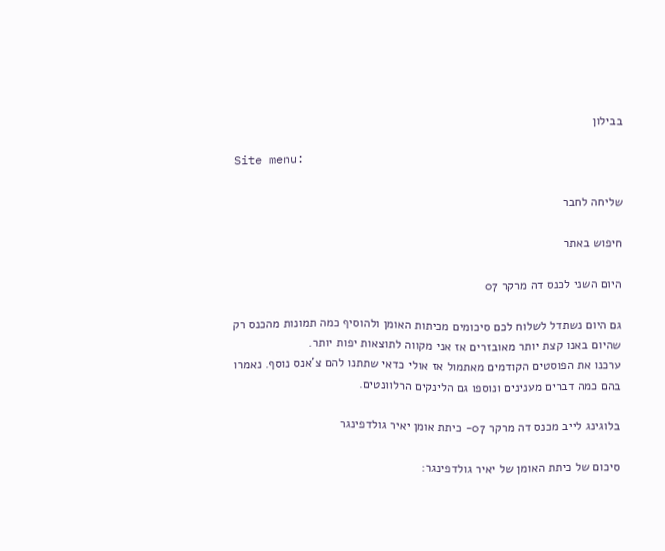בבילון

Site menu:

שליחה לחבר

חיפוש באתר

היום השני לכנס דה מרקר 07

גם היום נשתדל לשלוח לכם סיכומים מכיתות האומן ולהוסיף כמה תמונות מהכנס רק שהיום באנו קצת יותר מאובזרים אז אני מקווה לתוצאות יפות יותר.
ערכנו את הפוסטים הקודמים מאתמול אז אולי כדאי שתתנו להם צ’אנס נוסף. נאמרו בהם כמה דברים מענינים ונוספו גם הלינקים הרלוונטים.

בלוגינג לייב מכנס דה מרקר 07- כיתת אומן יאיר גולדפינגר

סיכום של כיתת האומן של יאיר גולדפינגר: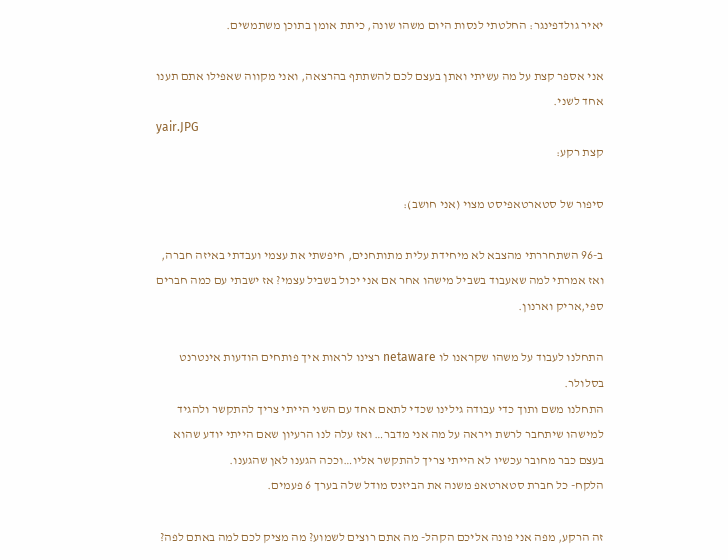יאיר גולדפינגר: החלטתי לנסות היום משהו שונה, כיתת אומן בתוכן משתמשים.

אני אספר קצת על מה עשיתי ואתן בעצם לכם להשתתף בהרצאה, ואני מקווה שאפילו אתם תענו אחד לשני.
yair.JPG
קצת רקע:

סיפור של סטארטאפיסט מצוי (אני חושב):

ב-96 השתחררתי מהצבא לא מיחידת עלית מתותחנים, חיפשתי את עצמי ועבדתי באיזה חברה, ואז אמרתי למה שאעבוד בשביל מישהו אחר אם אני יכול בשביל עצמי? אז ישבתי עם כמה חברים ספי,אריק וארנון.

התחלנו לעבוד על משהו שקראנו לו netaware רצינו לראות איך פותחים הודעות אינטרנט בסלולר.
התחלנו משם ותוך כדי עבודה גילינו שכדי לתאם אחד עם השני הייתי צריך להתקשר ולהגיד למישהו שיתחבר לרשת ויראה על מה אני מדבר… ואז עלה לנו הרעיון שאם הייתי יודע שהוא בעצם כבר מחובר עכשיו לא הייתי צריך להתקשר אליו…וככה הגענו לאן שהגענו.
הלקח- כל חברת סטארטאפ משנה את הביזנס מודל שלה בערך 6 פעמים.

זה הרקע, מפה אני פונה אליכם הקהל- מה אתם רוצים לשמוע? מה מציק לכם למה באתם לפה?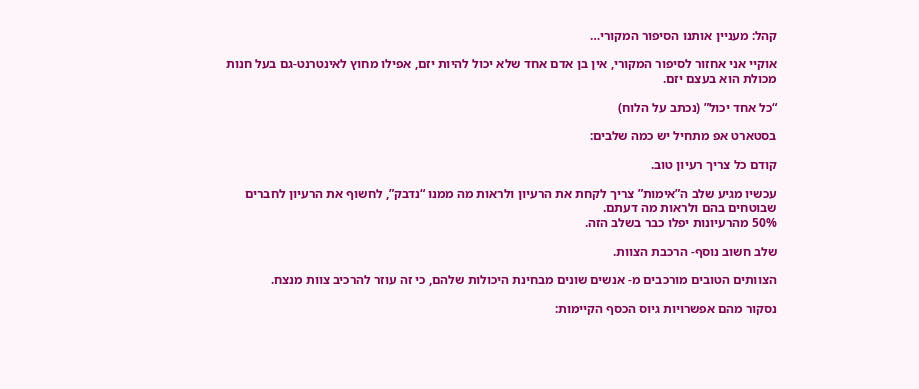קהל: מעניין אותנו הסיפור המקורי…

אוקיי אני אחזור לסיפור המקורי, אין בן אדם אחד שלא יכול להיות יזם, אפילו מחוץ לאינטרנט-גם בעל חנות מכולת הוא בעצם יזם.

“כל אחד יכול” (נכתב על הלוח)

בסטארט אפ מתחיל יש כמה שלבים:

קודם כל צריך רעיון טוב.

עכשיו מגיע שלב ה”אימות” צריך לקחת את הרעיון ולראות מה ממנו “נדבק”, לחשוף את הרעיון לחברים שבוטחים בהם ולראות מה דעתם.
50% מהרעיונות יפלו כבר בשלב הזה.

שלב חשוב נוסף- הרכבת הצוות.

הצוותים הטובים מורכבים מ- אנשים שונים מבחינת היכולות שלהם, כי זה עוזר להרכיב צוות מנצח.

נסקור מהם אפשרויות גיוס הכסף הקיימות: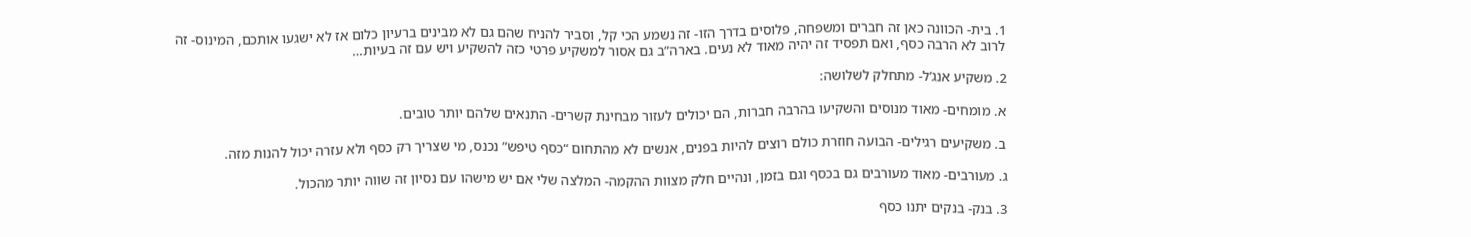1. בית- הכוונה כאן זה חברים ומשפחה, פלוסים בדרך הזו- זה נשמע הכי קל, וסביר להניח שהם גם לא מבינים ברעיון כלום אז לא ישגעו אותכם, המינוס- זה לרוב לא הרבה כסף, ואם תפסיד זה יהיה מאוד לא נעים. בארה”ב גם אסור למשקיע פרטי כזה להשקיע ויש עם זה בעיות…

2. משקיע אנג’ל- מתחלק לשלושה:

א. מומחים- מאוד מנוסים והשקיעו בהרבה חברות, הם יכולים לעזור מבחינת קשרים- התנאים שלהם יותר טובים.

ב. משקיעים רגילים- הבועה חוזרת כולם רוצים להיות בפנים, אנשים לא מהתחום “כסף טיפש” נכנס, מי שצריך רק כסף ולא עזרה יכול להנות מזה.

ג. מעורבים- מאוד מעורבים גם בכסף וגם בזמן, ונהיים חלק מצוות ההקמה- המלצה שלי אם יש מישהו עם נסיון זה שווה יותר מהכול.

3. בנק- בנקים יתנו כסף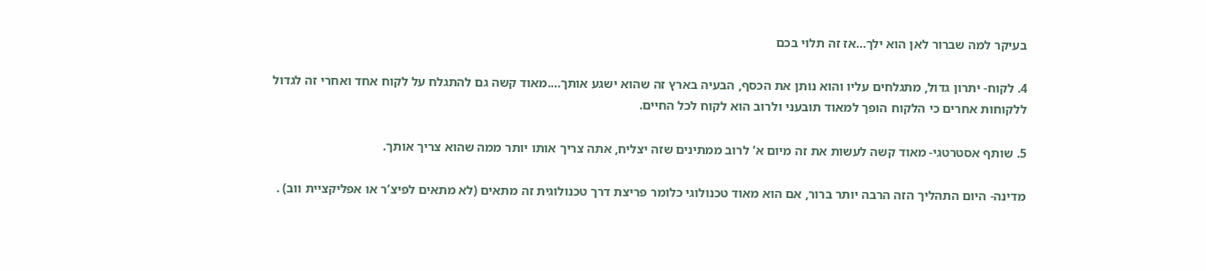בעיקר למה שברור לאן הוא ילך…אז זה תלוי בכם

4. לקוח- יתרון גדול, מתגלחים עליו והוא נותן את הכסף, הבעיה בארץ זה שהוא ישגע אותך….מאוד קשה גם להתגלח על לקוח אחד ואחרי זה לגדול ללקוחות אחרים כי הלקוח הופך למאוד תובעני ולרוב הוא לקוח לכל החיים.

5. שותף אסטרטגי- מאוד קשה לעשות את זה מיום א’ לרוב ממתינים שזה יצליח, אתה צריך אותו יותר ממה שהוא צריך אותך.

מדינה- היום התהליך הזה הרבה יותר ברור, אם הוא מאוד טכנולוגי כלומר פריצת דרך טכנולוגית זה מתאים (לא מתאים לפיצ’ר או אפליקציית ווב) .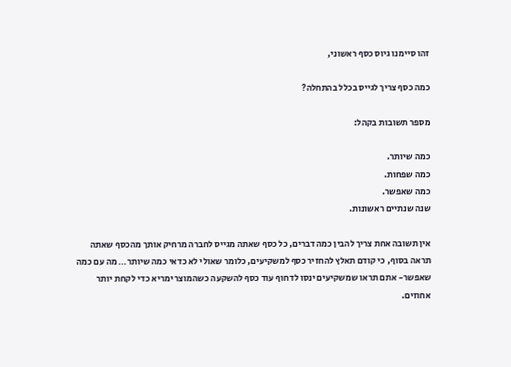זהו סיימנו גיוס כסף ראשוני,

כמה כסף צריך לגייס בכלל בהתחלה?

מספר תשובות בקהל:

כמה שיותר.
כמה שפחות.
כמה שאפשר.
שנה שנתיים ראשונות.

אין תשובה אחת צריך להבין כמה דברים, כל כסף שאתה מגייס לחברה מרחיק אותך מהכסף שאתה תראה בסוף, כי קודם תאלץ להחזיר כסף למשקיעים, כלומר שאולי לא כדאי כמה שיותר… מה עם כמה שאפשר- אתם תראו שמשקיעים ינסו לדחוף עוד כסף להשקעה כשהמוצר ימריא כדי לקחת יותר אחוזים.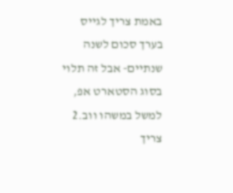באמת צריך לגייס בערך סכום לשנה שנתיים- אבל זה תלוי בסוג הסטארט אפ, למשל במשהו ווב.2 צריך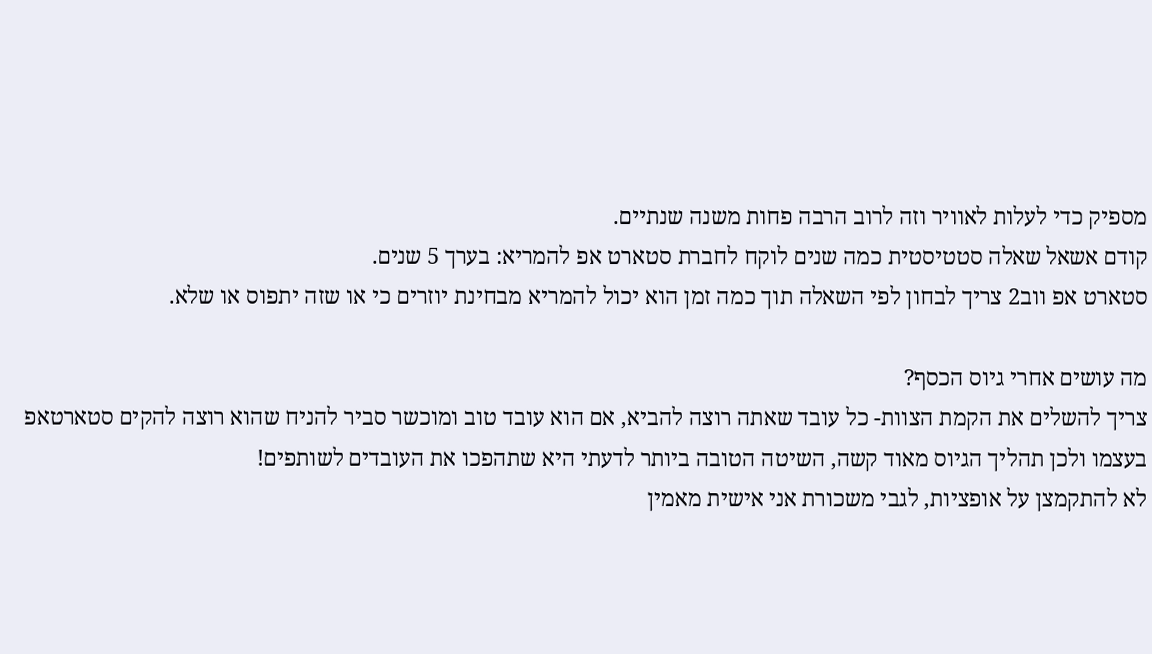מספיק כדי לעלות לאוויר וזה לרוב הרבה פחות משנה שנתיים.
קודם אשאל שאלה סטטיסטית כמה שנים לוקח לחברת סטארט אפ להמריא: בערך 5 שנים.
סטארט אפ ווב2 צריך לבחון לפי השאלה תוך כמה זמן הוא יכול להמריא מבחינת יוזרים כי או שזה יתפוס או שלא.

מה עושים אחרי גיוס הכסף?
צריך להשלים את הקמת הצוות- כל עובד שאתה רוצה להביא, אם הוא עובד טוב ומוכשר סביר להניח שהוא רוצה להקים סטארטאפ בעצמו ולכן תהליך הגיוס מאוד קשה, השיטה הטובה ביותר לדעתי היא שתהפכו את העובדים לשותפים!
לא להתקמצן על אופציות, לגבי משכורת אני אישית מאמין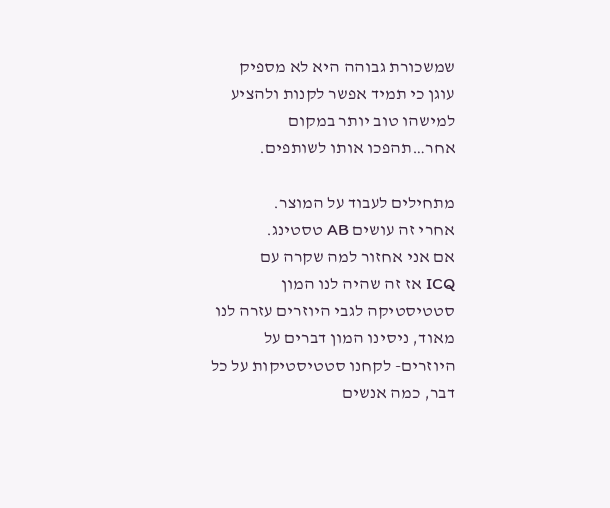שמשכורת גבוהה היא לא מספיק עוגן כי תמיד אפשר לקנות ולהציע למישהו טוב יותר במקום אחר…תהפכו אותו לשותפים.

מתחילים לעבוד על המוצר.
אחרי זה עושים AB טסטינג.
אם אני אחזור למה שקרה עם
ICQ אז זה שהיה לנו המון סטטיסטיקה לגבי היוזרים עזרה לנו מאוד, ניסינו המון דברים על היוזרים- לקחנו סטטיסטיקות על כל דבר, כמה אנשים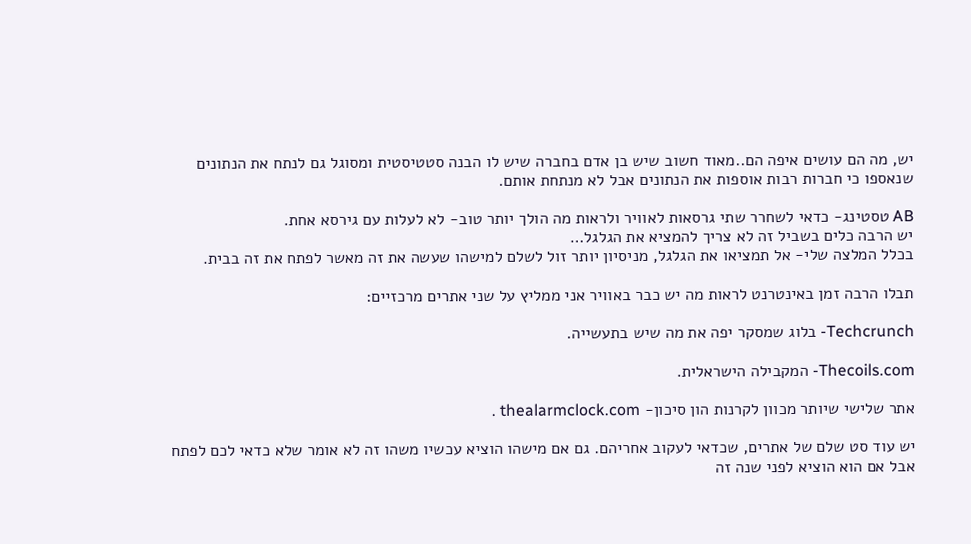יש, מה הם עושים איפה הם..מאוד חשוב שיש בן אדם בחברה שיש לו הבנה סטטיסטית ומסוגל גם לנתח את הנתונים שנאספו כי חברות רבות אוספות את הנתונים אבל לא מנתחת אותם.

AB טסטינג- כדאי לשחרר שתי גרסאות לאוויר ולראות מה הולך יותר טוב- לא לעלות עם גירסא אחת.
יש הרבה כלים בשביל זה לא צריך להמציא את הגלגל…
בכלל המלצה שלי- אל תמציאו את הגלגל, מניסיון יותר זול לשלם למישהו שעשה את זה מאשר לפתח את זה בבית.

תבלו הרבה זמן באינטרנט לראות מה יש כבר באוויר אני ממליץ על שני אתרים מרכזיים:

Techcrunch- בלוג שמסקר יפה את מה שיש בתעשייה.

Thecoils.com- המקבילה הישראלית.

אתר שלישי שיותר מכוון לקרנות הון סיכון- thealarmclock.com .

יש עוד סט שלם של אתרים, שכדאי לעקוב אחריהם. גם אם מישהו הוציא עכשיו משהו זה לא אומר שלא כדאי לכם לפתח אבל אם הוא הוציא לפני שנה זה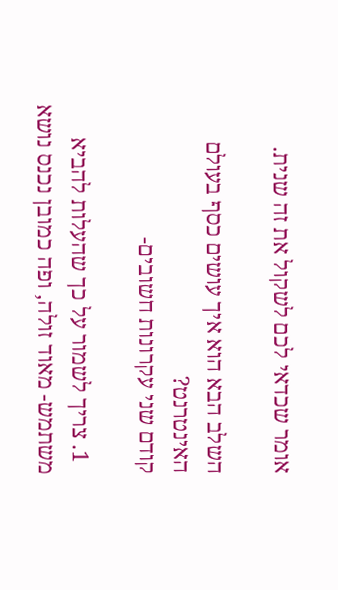אומר שכדאי לכם לשקול את זה שנית.

השלב הבא הוא איך עושים כסף בעולם האינטרנט?
קודם שני עקרונות חשובים-

  1. צריך לשמור על כך שהעלות להביא משתמש- מאוד זולה, ופה כמובן נכנס נושא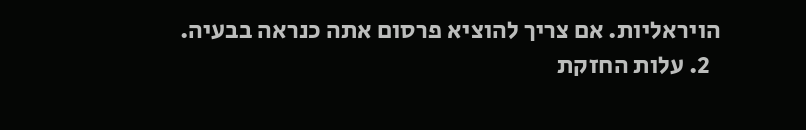הויראליות. אם צריך להוציא פרסום אתה כנראה בבעיה.
  2. עלות החזקת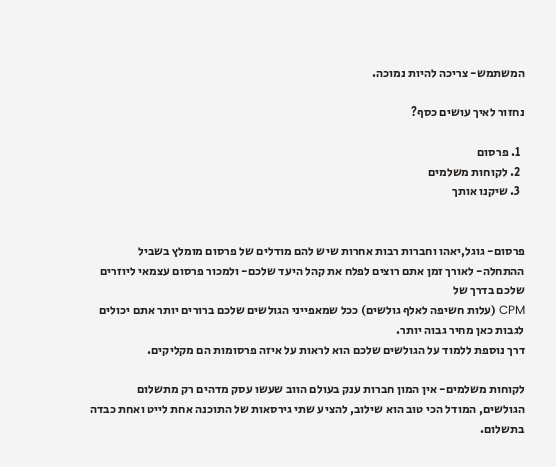המשתמש- צריכה להיות נמוכה.

נחזור לאיך עושים כסף?

  1. פרסום
  2. לקוחות משלמים
  3. שיקנו אותך


פרסום- גוגל,יאהו וחברות רבות אחרות שיש להם מודלים של פרסום מומלץ בשביל ההתחלה- לאורך זמן אתם רוצים לפלח את קהל היעד שלכם- ולמכור פרסום עצמאי ליוזרים שלכם בדרך של
CPM (עלות חשיפה לאלף גולשים) ככל שמאפייני הגולשים שלכם ברורים יותר אתם יכולים לגבות כאן מחיר גבוה יותר.
דרך נוספת ללמוד על הגולשים שלכם הוא לראות על איזה פרסומות הם מקליקים.

לקוחות משלמים- אין המון חברות ענק בעולם הווב שעשו עסק מדהים רק מתשלום הגולשים, המודל הכי טוב הוא שילוב, להציע שתי גירסאות של התוכנה אחת לייט ואחת כבדה בתשלום.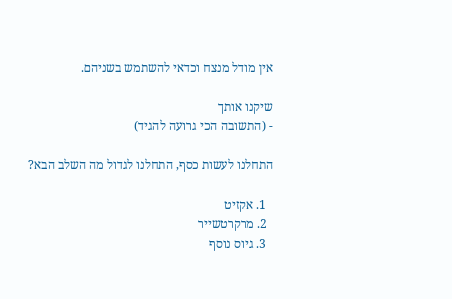אין מודל מנצח וכדאי להשתמש בשניהם.

שיקנו אותך
- (התשובה הכי גרועה להגיד)

התחלנו לעשות כסף, התחלנו לגדול מה השלב הבא?

  1. אקזיט
  2. מרקרטשייר
  3. גיוס נוסף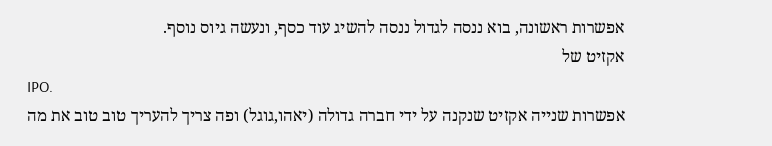אפשרות ראשונה, בוא ננסה לגדול ננסה להשיג עוד כסף, ונעשה גיוס נוסף.
אקזיט של
IPO.
אפשרות שנייה אקזיט שנקנה על ידי חברה גדולה (יאהו,גוגל) ופה צריך להעריך טוב טוב את מה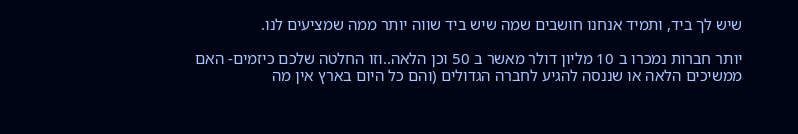שיש לך ביד, ותמיד אנחנו חושבים שמה שיש ביד שווה יותר ממה שמציעים לנו.

יותר חברות נמכרו ב 10 מליון דולר מאשר ב 50 וכן הלאה..וזו החלטה שלכם כיזמים- האם ממשיכים הלאה או שננסה להגיע לחברה הגדולים (והם כל היום בארץ אין מה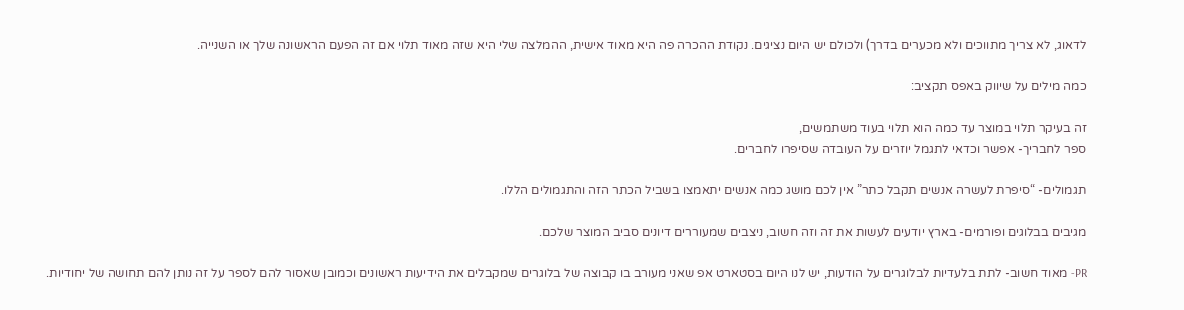לדאוג, לא צריך מתווכים ולא מכערים בדרך) ולכולם יש היום נציגים. נקודת ההכרה פה היא מאוד אישית, ההמלצה שלי היא שזה מאוד תלוי אם זה הפעם הראשונה שלך או השנייה.

כמה מילים על שיווק באפס תקציב:

זה בעיקר תלוי במוצר עד כמה הוא תלוי בעוד משתמשים,
ספר לחבריך- אפשר וכדאי לתגמל יוזרים על העובדה שסיפרו לחברים.

תגמולים- “סיפרת לעשרה אנשים תקבל כתר” אין לכם מושג כמה אנשים יתאמצו בשביל הכתר הזה והתגמולים הללו.

מגיבים בבלוגים ופורמים- בארץ יודעים לעשות את זה וזה חשוב, ניצבים שמעוררים דיונים סביב המוצר שלכם.

PR- מאוד חשוב- לתת בלעדיות לבלוגרים על הודעות, יש לנו היום בסטארט אפ שאני מעורב בו קבוצה של בלוגרים שמקבלים את הידיעות ראשונים וכמובן שאסור להם לספר על זה נותן להם תחושה של יחודיות.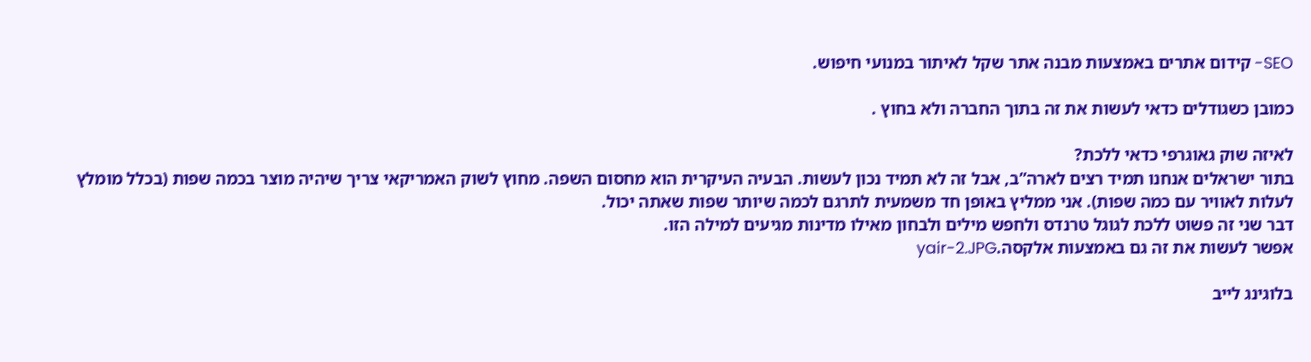SEO- קידום אתרים באמצעות מבנה אתר שקל לאיתור במנועי חיפוש.

כמובן כשגודלים כדאי לעשות את זה בתוך החברה ולא בחוץ .

לאיזה שוק גאוגרפי כדאי ללכת?
בתור ישראלים אנחנו תמיד רצים לארה”ב, אבל זה לא תמיד נכון לעשות. הבעיה העיקרית הוא מחסום השפה. מחוץ לשוק האמריקאי צריך שיהיה מוצר בכמה שפות (בכלל מומלץ לעלות לאוויר עם כמה שפות). אני ממליץ באופן חד משמעית לתרגם לכמה שיותר שפות שאתה יכול.
דבר שני זה פשוט ללכת לגוגל טרנדס ולחפש מילים ולבחון מאילו מדינות מגיעים למילה הזו.
אפשר לעשות את זה גם באמצעות אלקסה.yair-2.JPG

בלוגינג לייב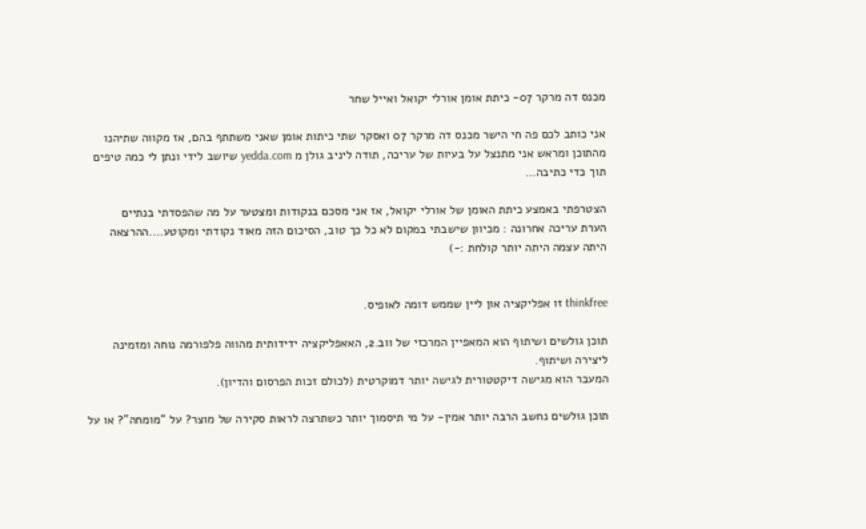מכנס דה מרקר 07- כיתת אומן אורלי יקואל ואייל שחר

אני כותב לכם פה חי הישר מכנס דה מרקר 07 ואסקר שתי כיתות אומן שאני משתתף בהם, אז מקווה שתיהנו מהתוכן ומראש אני מתנצל על בעיות של עריכה, תודה ליניב גולן מ yedda.com שיושב לידי ונתן לי כמה טיפים תוך כדי כתיבה…

הצטרפתי באמצע כיתת האומן של אורלי יקואל, אז אני מסכם בנקודות ומצטער על מה שהפסדתי בנתיים
הערת עריכה אחרונה : מכיוון שישבתי במקום לא כל כך טוב, הסיכום הזה מאוד נקודתי ומקוטע….ההרצאה היתה עצמה היתה יותר קולחת :-)


thinkfree זו אפליקציה און ליין שממש דומה לאופיס.

תוכן גולשים ושיתוף הוא המאפיין המרכזי של ווב.2, האאפליקציה ידידותית מהווה פלפורמה נוחה ומזמינה ליצירה ושיתוף.
המעבר הוא מגישה דיקטטורית לגישה יותר דמוקרטית (לכולם זכות הפרסום והדיון).

תוכן גולשים נחשב הרבה יותר אמין- על מי תיסמוך יותר כשתרצה לראות סקירה של מוצר? על “מומחה”? או על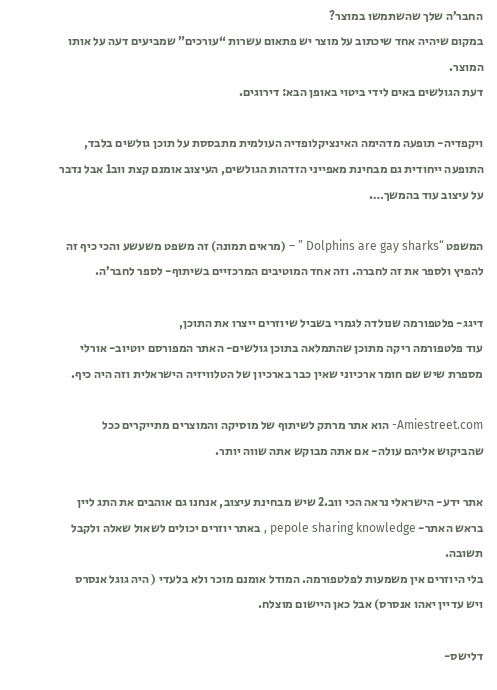החבר’ה שלך שהשתמשו במוצר?
במקום שיהיה אחד שיכתוב על מוצר יש פתאום עשרות “עורכים” שמביעים דעה על אותו המוצר.
דעת הגולשים באים לידי ביטוי באופן הבא: דירוגים.

ויקפדיה- תופעה מדהימה האינציקלופדיה העולמית מתבססת על תוכן גולשים בלבד, התופעה ייחודית גם מבחינת מאפייני הזדהות הגולשים, העיצוב אומנם קצת ווב1 אבל נדבר על עיצוב עוד בהמשך….

המשפט “Dolphins are gay sharks ” – (מראים תמונה) זה משפט משעשע והכי כיף זה להפיץ ולספר את זה לחברה. וזה אחד המוטיבים המרכזיים בשיתוף- לספר לחבר’ה.

דיגג- פלטפורמה שנולדה לגמרי בשביל שיוזרים ייצרו את התוכן,
עוד פלטפורמה ריקה מתוכן שהתמלאה בתוכן גולשים- האתר המפורסם יוטיוב- אורלי מספרת שיש שם חומר ארכיוני שאין כבר בארכיון של הטלוויזיה הישראלית וזה היה כיף.

Amiestreet.com- הוא אתר מרתק לשיתוף של מוסיקה והמוצרים מתייקרים ככל שהביקוש אליהם עולה- אם אתה מבוקש אתה שווה יותר.

אתר ידע- הישראלי נראה הכי ווב.2 שיש מבחינת עיצוב, אנחנו גם אוהבים את התג ליין בראש האתר- pepole sharing knowledge , באתר יוזרים יכולים לשאול שאלה ולקבל תשובה.
בלי היוזרים אין משמעות לפלטפורמה. המודל אומנם מוכר ולא בלעדי ( היה גוגל אנסרס ויש עדיין יאהו אנסרס) אבל כאן היישום מוצלח.

דלישס-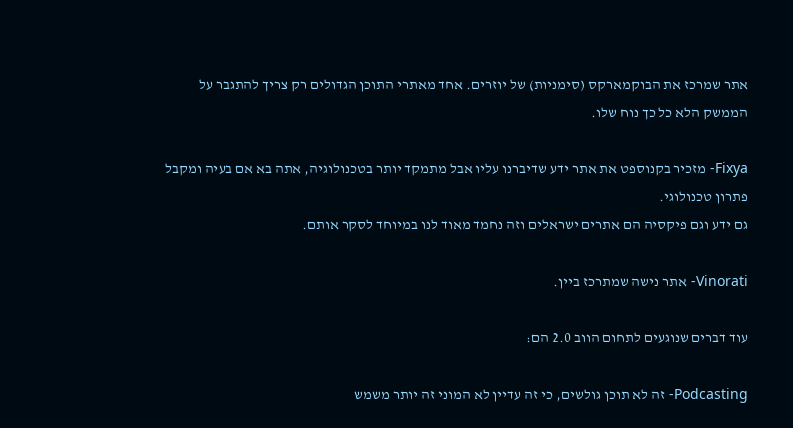אתר שמרכז את הבוקמארקס (סימניות) של יוזרים. אחד מאתרי התוכן הגדולים רק צריך להתגבר על הממשק הלא כל כך נוח שלו.

Fixya- מזכיר בקנוספט את אתר ידע שדיברנו עליו אבל מתמקד יותר בטכנולוגיה, אתה בא אם בעיה ומקבל פתרון טכנולוגי.
גם ידע וגם פיקסיה הם אתרים ישראלים וזה נחמד מאוד לנו במיוחד לסקר אותם.

Vinorati- אתר נישה שמתרכז ביין.

עוד דברים שנוגעים לתחום הווב 2.0 הם:

Podcasting- זה לא תוכן גולשים, כי זה עדיין לא המוני זה יותר משמש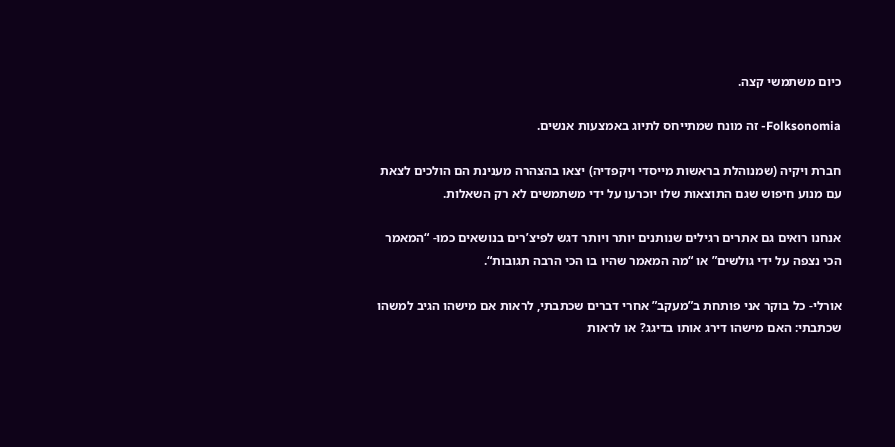כיום משתמשי קצה.

Folksonomia- זה מונח שמתייחס לתיוג באמצעות אנשים.

חברת ויקיה (שמנוהלת בראשות מייסדי ויקפדיה) יצאו בהצהרה מענינת הם הולכים לצאת עם מנוע חיפוש שגם התוצאות שלו יוכרעו על ידי משתמשים לא רק השאלות.

אנחנו רואים גם אתרים רגילים שנותנים יותר ויותר דגש לפיצ’רים בנושאים כמו- “המאמר הכי נצפה על ידי גולשים” או “מה המאמר שהיו בו הכי הרבה תגובות“.

אורלי- כל בוקר אני פותחת ב”מעקב” אחרי דברים שכתבתי, לראות אם מישהו הגיב למשהו שכתבתי: האם מישהו דירג אותו בדיגג? או לראות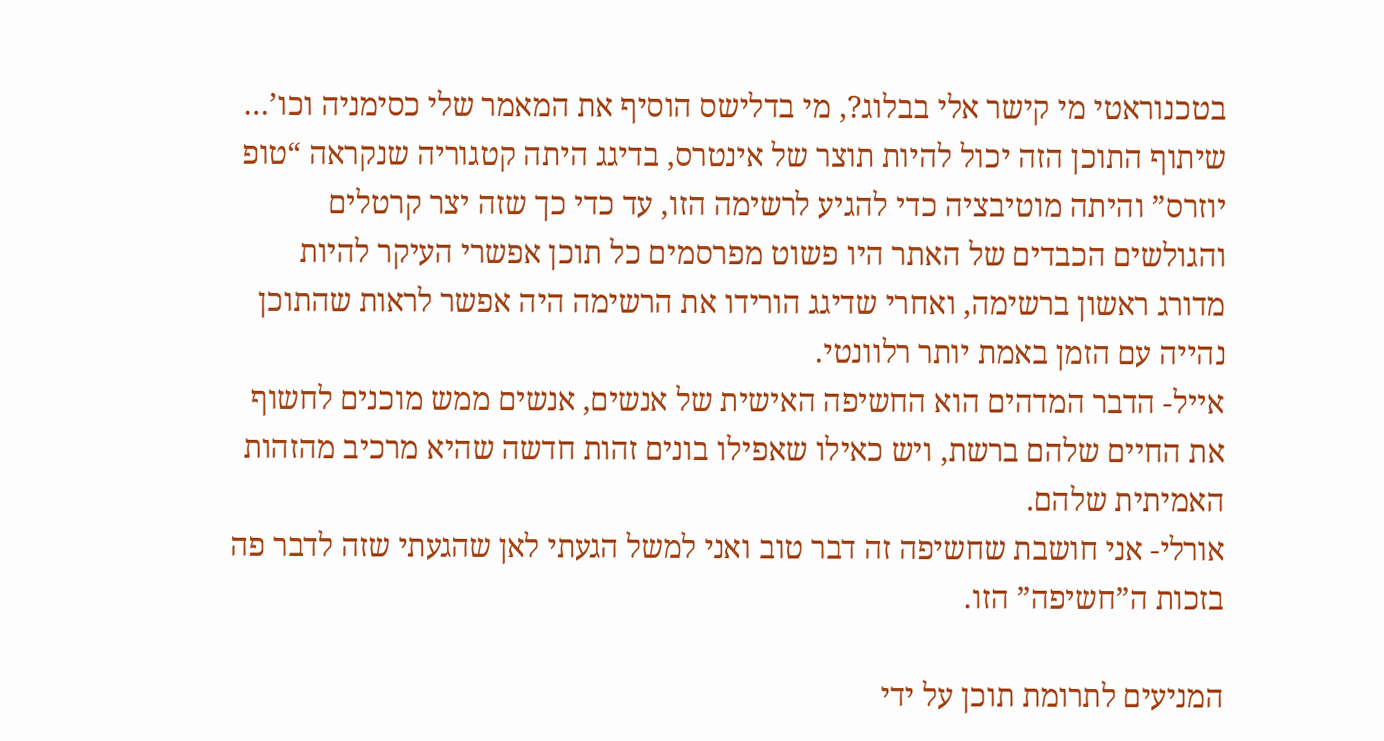בטכנוראטי מי קישר אלי בבלוג?, מי בדלישס הוסיף את המאמר שלי כסימניה וכו’…
שיתוף התוכן הזה יכול להיות תוצר של אינטרס, בדיגג היתה קטגוריה שנקראה “טופ יוזרס” והיתה מוטיבציה כדי להגיע לרשימה הזו, עד כדי כך שזה יצר קרטלים והגולשים הכבדים של האתר היו פשוט מפרסמים כל תוכן אפשרי העיקר להיות מדורג ראשון ברשימה, ואחרי שדיגג הורידו את הרשימה היה אפשר לראות שהתוכן נהייה עם הזמן באמת יותר רלוונטי.
אייל- הדבר המדהים הוא החשיפה האישית של אנשים, אנשים ממש מוכנים לחשוף את החיים שלהם ברשת, ויש כאילו שאפילו בונים זהות חדשה שהיא מרכיב מהזהות האמיתית שלהם.
אורלי- אני חושבת שחשיפה זה דבר טוב ואני למשל הגעתי לאן שהגעתי שזה לדבר פה בזכות ה”חשיפה” הזו.

המניעים לתרומת תוכן על ידי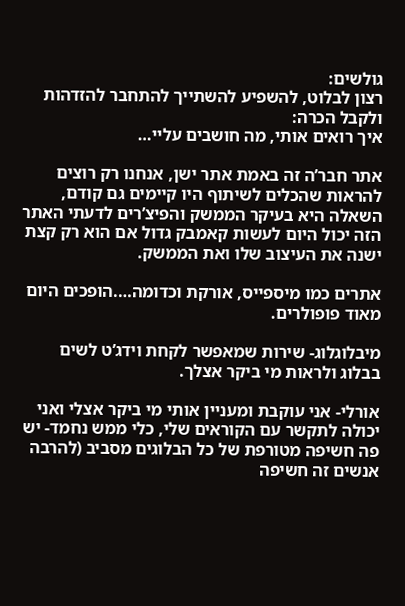גולשים:
רצון לבלוט, להשפיע להשתייך להתחבר להזדהות ולקבל הכרה:
איך רואים אותי, מה חושבים עליי…

אתר חבר’ה זה באמת אתר ישן, אנחנו רק רוצים להראות שהכלים לשיתוף היו קיימים גם קודם, השאלה היא בעיקר הממשק והפיצ’רים לדעתי האתר הזה יכול היום לעשות קאמבק גדול אם הוא רק קצת ישנה את העיצוב שלו ואת הממשק.

אתרים כמו מיספייס, אורקת וכדומה….הופכים היום מאוד פופולרים.

מיבלוגלוג- שירות שמאפשר לקחת וידג’ט לשים בבלוג ולראות מי ביקר אצלך.

אורלי- אני עוקבת ומעניין אותי מי ביקר אצלי ואני יכולה לתקשר עם הקוראים שלי, כלי ממש נחמד- יש פה חשיפה מטורפת של כל הבלוגים מסביב (להרבה אנשים זה חשיפה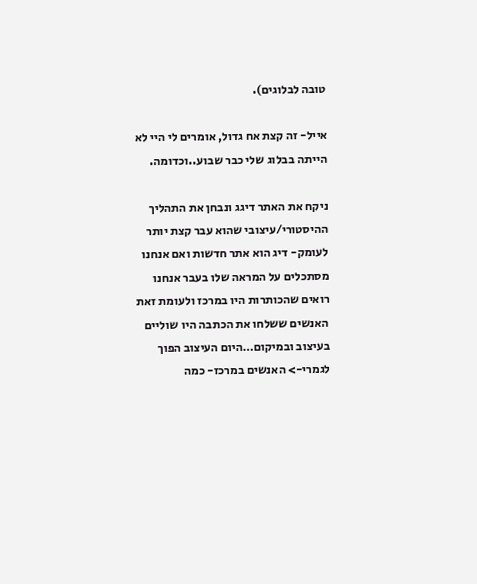טובה לבלוגים).

אייל- זה קצת אח גדול, אומרים לי היי לא הייתה בבלוג שלי כבר שבוע..וכדומה.

ניקח את האתר דיגג ונבחן את התהליך ההיסטורי/עיצובי שהוא עבר קצת יותר לעומק- דיג הוא אתר חדשות ואם אנחנו מסתכלים על המראה שלו בעבר אנחנו רואים שהכותרות היו במרכז ולעומת זאת האנשים ששלחו את הכתבה היו שוליים בעיצוב ובמיקום…היום העיצוב הפוך לגמרי-> האנשים במרכז- כמה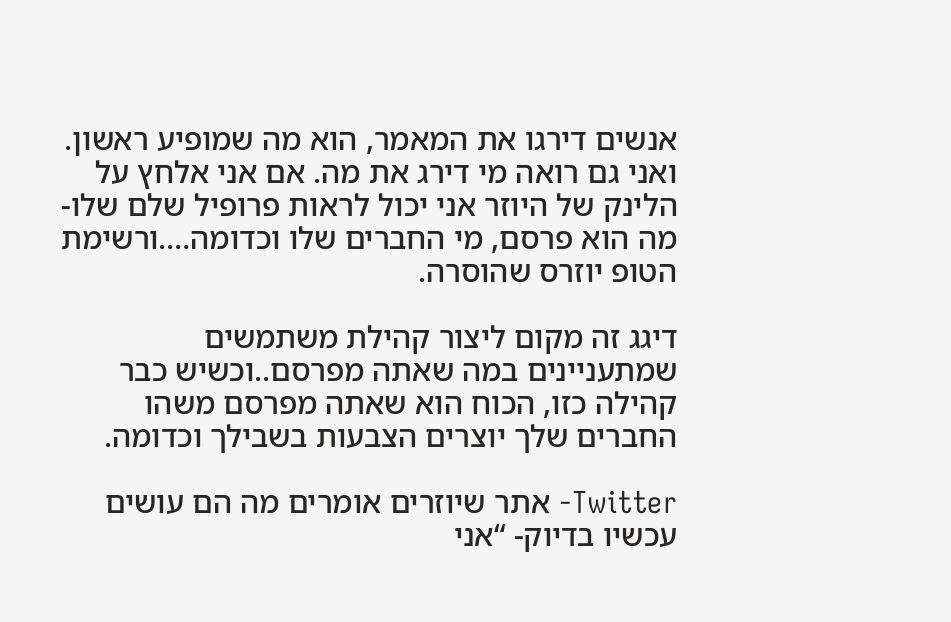אנשים דירגו את המאמר, הוא מה שמופיע ראשון. ואני גם רואה מי דירג את מה. אם אני אלחץ על הלינק של היוזר אני יכול לראות פרופיל שלם שלו- מה הוא פרסם, מי החברים שלו וכדומה….ורשימת הטופ יוזרס שהוסרה.

דיגג זה מקום ליצור קהילת משתמשים שמתעניינים במה שאתה מפרסם..וכשיש כבר קהילה כזו, הכוח הוא שאתה מפרסם משהו החברים שלך יוצרים הצבעות בשבילך וכדומה.

Twitter- אתר שיוזרים אומרים מה הם עושים עכשיו בדיוק- “אני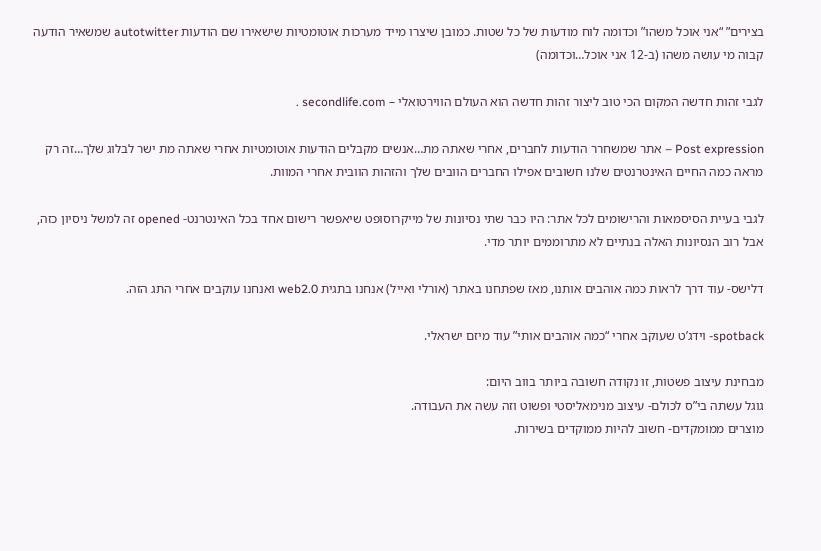בצירים” “אני אוכל משהו” וכדומה לוח מודעות של כל שטות. כמובן שיצרו מייד מערכות אוטומטיות שישאירו שם הודעות autotwitter שמשאיר הודעה קבוה מי עושה משהו (ב-12 אני אוכל…וכדומה)

לגבי זהות חדשה המקום הכי טוב ליצור זהות חדשה הוא העולם הווירטואלי – secondlife.com .

Post expression – אתר שמשחרר הודעות לחברים, אחרי שאתה מת…אנשים מקבלים הודעות אוטומטיות אחרי שאתה מת ישר לבלוג שלך…זה רק מראה כמה החיים האינטרנטים שלנו חשובים אפילו החברים הוובים שלך והזהות הוובית אחרי המוות.

לגבי בעיית הסיסמאות והרישומים לכל אתר: היו כבר שתי נסיונות של מייקרוסופט שיאפשר רישום אחד בכל האינטרנט- opened זה למשל ניסיון כזה, אבל רוב הנסיונות האלה בנתיים לא מתרוממים יותר מדי.

דלישס- עוד דרך לראות כמה אוהבים אותנו, מאז שפתחנו באתר (אורלי ואייל) אנחנו בתגית web2.0 ואנחנו עוקבים אחרי התג הזה.

spotback- וידג’ט שעוקב אחרי “כמה אוהבים אותי” עוד מיזם ישראלי.

מבחינת עיצוב פשטות, זו נקודה חשובה ביותר בווב היום:
גוגל עשתה בי”ס לכולם- עיצוב מנימאליסטי ופשוט וזה עשה את העבודה.
מוצרים ממומקדים- חשוב להיות ממוקדים בשירות.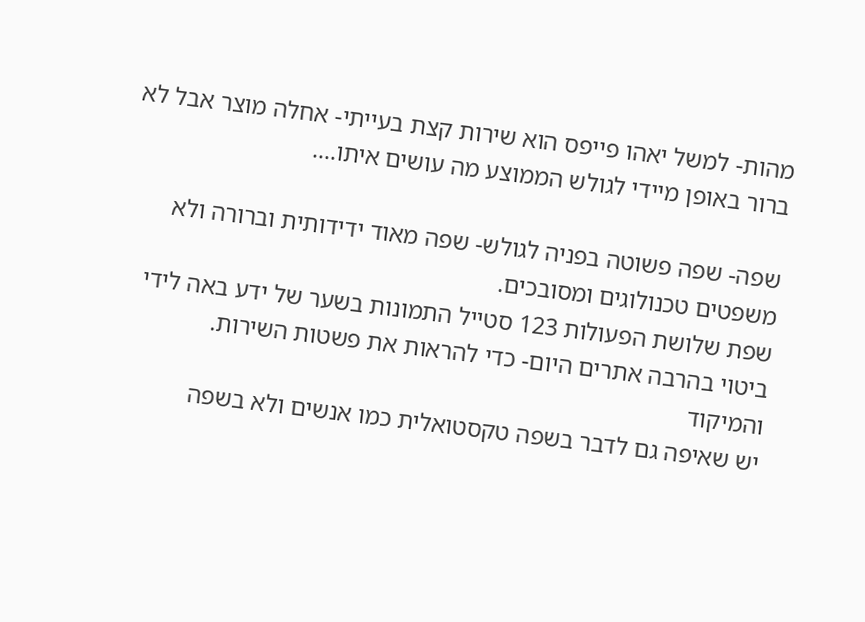מהות- למשל יאהו פייפס הוא שירות קצת בעייתי- אחלה מוצר אבל לא ברור באופן מיידי לגולש הממוצע מה עושים איתו….

שפה- שפה פשוטה בפניה לגולש- שפה מאוד ידידותית וברורה ולא משפטים טכנולוגים ומסובכים.
שפת שלושת הפעולות 123 סטייל התמונות בשער של ידע באה לידי ביטוי בהרבה אתרים היום- כדי להראות את פשטות השירות.
והמיקוד
יש שאיפה גם לדבר בשפה טקסטואלית כמו אנשים ולא בשפה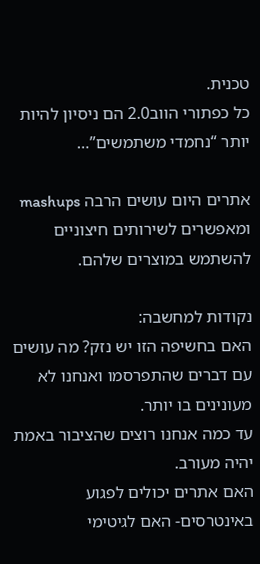טכנית.
כל כפתורי הווב2.0 הם ניסיון להיות יותר “נחמדי משתמשים”…

אתרים היום עושים הרבה mashups ומאפשרים לשירותים חיצוניים להשתמש במוצרים שלהם.

נקודות למחשבה:
האם בחשיפה הזו יש נזק? מה עושים עם דברים שהתפרסמו ואנחנו לא מעונינים בו יותר.
עד כמה אנחנו רוצים שהציבור באמת יהיה מעורב.
האם אתרים יכולים לפגוע באינטרסים- האם לגיטימי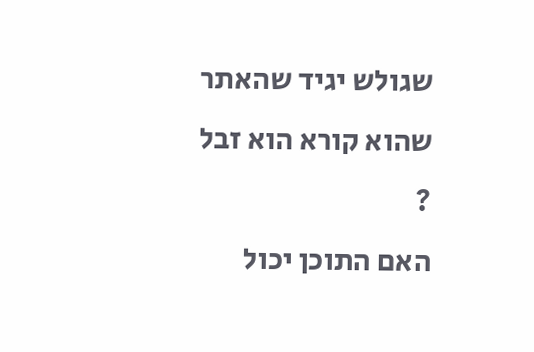שגולש יגיד שהאתר שהוא קורא הוא זבל ?
האם התוכן יכול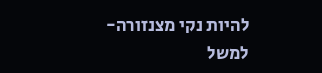להיות נקי מצנזורה- למשל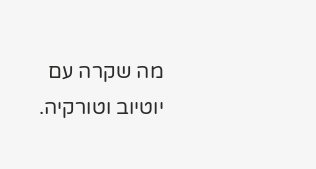מה שקרה עם יוטיוב וטורקיה.